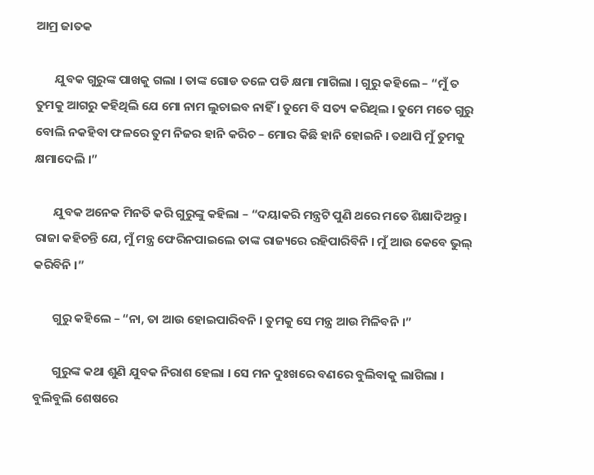ଆମ୍ର ଜାତକ

       ଯୁବକ ଗୁରୁଙ୍କ ପାଖକୁ ଗଲା । ତାଙ୍କ ଗୋଡ ତଳେ ପଡି କ୍ଷମା ମାଗିଲା । ଗୁରୁ କହିଲେ – “ମୁଁ ତ ତୁମକୁ ଆଗରୁ କହିଥିଲି ଯେ ମୋ ନାମ ଲୁଚାଇବ ନାହିଁ । ତୁମେ ବି ସତ୍ୟ କରିଥିଲ । ତୁମେ ମତେ ଗୁରୁ ବୋଲି ନକହିବା ଫଳରେ ତୁମ ନିଜର ହାନି କରିଚ – ମୋର କିଛି ହାନି ହୋଇନି । ତଥାପି ମୁଁ ତୁମକୁ କ୍ଷମାଦେଲି ।”

       ଯୁବକ ଅନେକ ମିନତି କରି ଗୁରୁଙ୍କୁ କହିଲା – “ଦୟାକରି ମନ୍ତ୍ରଟି ପୁଣି ଥରେ ମତେ ଶିକ୍ଷାଦିଅନ୍ତୁ । ରାଜା କହିଚନ୍ତି ଯେ, ମୁଁ ମନ୍ତ୍ର ଫେରିନପାଇଲେ ତାଙ୍କ ରାଜ୍ୟରେ ରହିପାରିବିନି । ମୁଁ ଆଉ କେବେ ଭୁଲ୍ କରିବିନି ।”

       ଗୁରୁ କହିଲେ – “ନା, ତା ଆଉ ହୋଇପାରିବନି । ତୁମକୁ ସେ ମନ୍ତ୍ର ଆଉ ମିଳିବନି ।”

       ଗୁରୁଙ୍କ କଥା ଶୁଣି ଯୁବକ ନିରାଶ ହେଲା । ସେ ମନ ଦୁଃଖରେ ବଣରେ ବୁଲିବାକୁ ଲାଗିଲା । ବୁଲିବୁଲି ଶେଷରେ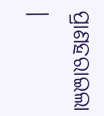ପ୍ରାଣହରାଇଲା ।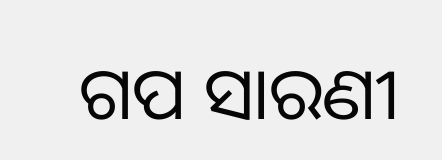ଗପ ସାରଣୀ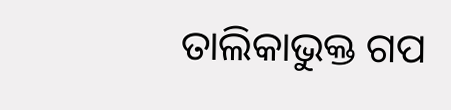ତାଲିକାଭୁକ୍ତ ଗପ